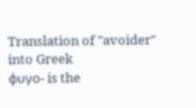Translation of "avoider" into Greek
φυγο- is the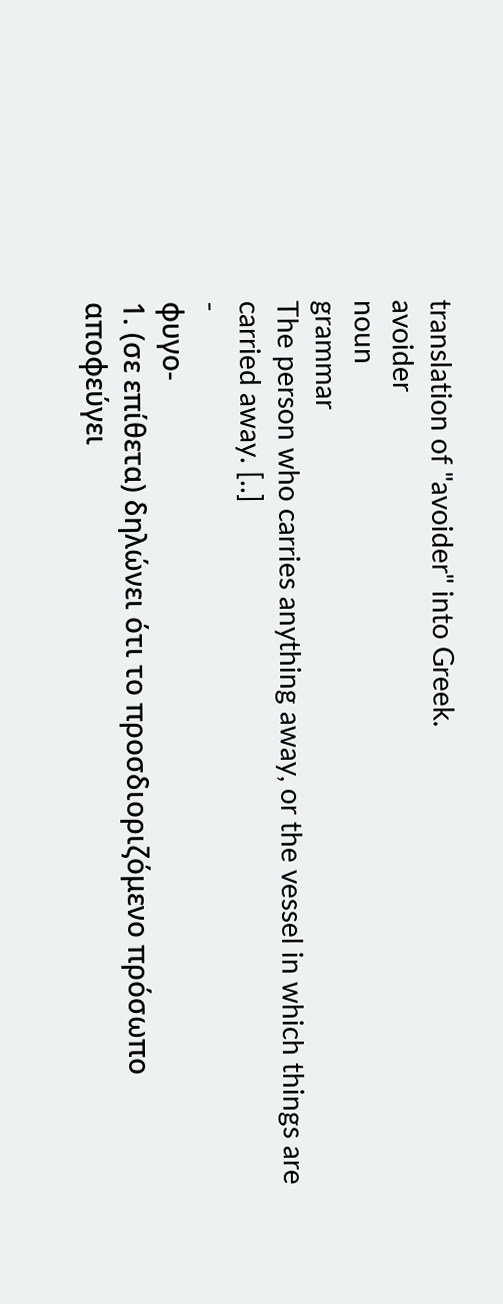translation of "avoider" into Greek.
avoider
noun
grammar
The person who carries anything away, or the vessel in which things are carried away. [..]
-
φυγο-
1. (σε επίθετα) δηλώνει ότι το προσδιοριζόμενο πρόσωπο αποφεύγει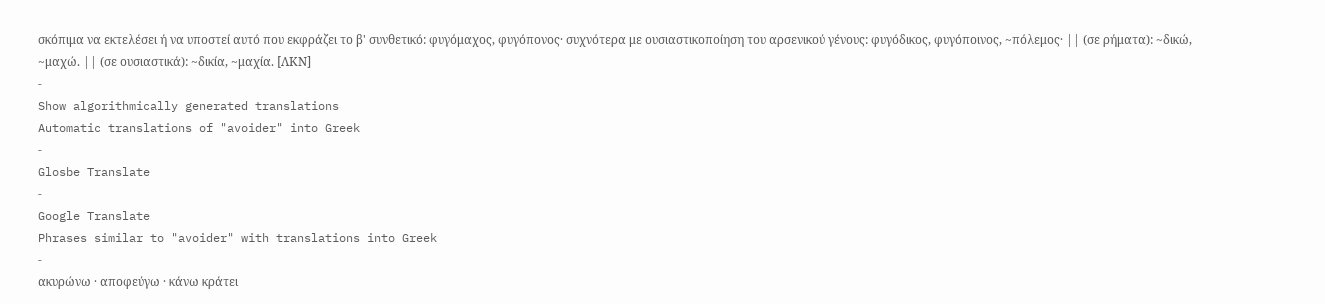σκόπιμα να εκτελέσει ή να υποστεί αυτό που εκφράζει το β' συνθετικό: φυγόμαχος, φυγόπονος· συχνότερα με ουσιαστικοποίηση του αρσενικού γένους: φυγόδικος, φυγόποινος, ~πόλεμος· || (σε ρήματα): ~δικώ, ~μαχώ. || (σε ουσιαστικά): ~δικία, ~μαχία. [ΛΚΝ]
-
Show algorithmically generated translations
Automatic translations of "avoider" into Greek
-
Glosbe Translate
-
Google Translate
Phrases similar to "avoider" with translations into Greek
-
ακυρώνω · αποφεύγω · κάνω κράτει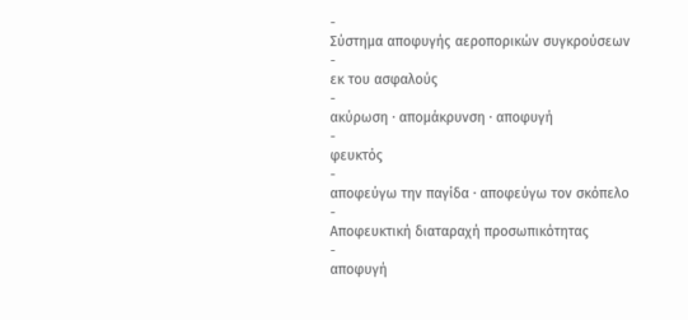-
Σύστημα αποφυγής αεροπορικών συγκρούσεων
-
εκ του ασφαλούς
-
ακύρωση · απομάκρυνση · αποφυγή
-
φευκτός
-
αποφεύγω την παγίδα · αποφεύγω τον σκόπελο
-
Αποφευκτική διαταραχή προσωπικότητας
-
αποφυγή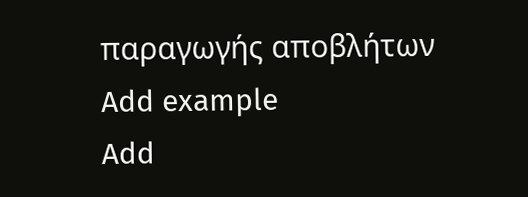παραγωγής αποβλήτων
Add example
Add